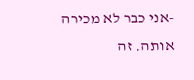-אני כבר לא מכירה אותה. זה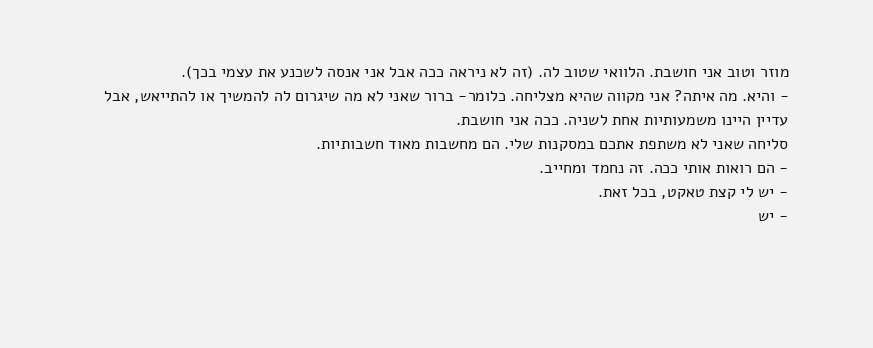מוזר וטוב אני חושבת. הלוואי שטוב לה. (זה לא ניראה ככה אבל אני אנסה לשכנע את עצמי בכך).
- והיא. מה איתה? אני מקווה שהיא מצליחה. כלומר- ברור שאני לא מה שיגרום לה להמשיך או להתייאש, אבל עדיין היינו משמעותיות אחת לשניה. ככה אני חושבת.
סליחה שאני לא משתפת אתכם במסקנות שלי. הם מחשבות מאוד חשבותיות.
- הם רואות אותי ככה. זה נחמד ומחייב.
- יש לי קצת טאקט, בכל זאת.
- יש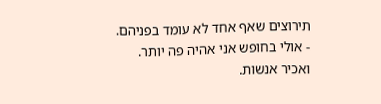תירוצים שאף אחד לא עומד בפניהם.
- אולי בחופש אני אהיה פה יותר. ואכיר אנשות.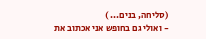(סליחה, בנים... )
- ואולי גם בחופש אני אכתוב את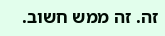זה. זה ממש חשוב.